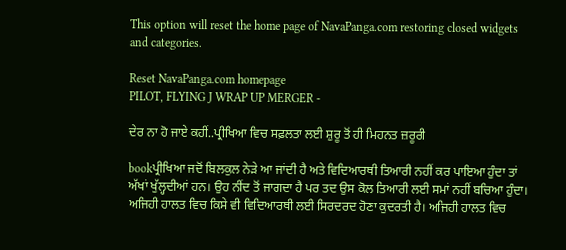This option will reset the home page of NavaPanga.com restoring closed widgets and categories.

Reset NavaPanga.com homepage
PILOT, FLYING J WRAP UP MERGER -

ਦੇਰ ਨਾ ਹੋ ਜਾਏ ਕਹੀਂ..ਪ੍ਰੀਖਿਆ ਵਿਚ ਸਫ਼ਲਤਾ ਲਈ ਸ਼ੁਰੂ ਤੋਂ ਹੀ ਮਿਹਨਤ ਜ਼ਰੂਰੀ

bookਪ੍ਰੀਖਿਆ ਜਦੋਂ ਬਿਲਕੁਲ ਨੇੜੇ ਆ ਜਾਂਦੀ ਹੈ ਅਤੇ ਵਿਦਿਆਰਥੀ ਤਿਆਰੀ ਨਹੀਂ ਕਰ ਪਾਇਆ ਹੁੰਦਾ ਤਾਂ ਅੱਖਾਂ ਖੁੱਲ੍ਹਦੀਆਂ ਹਨ। ਉਹ ਨੀਂਦ ਤੋਂ ਜਾਗਦਾ ਹੈ ਪਰ ਤਦ ਉਸ ਕੋਲ ਤਿਆਰੀ ਲਈ ਸਮਾਂ ਨਹੀਂ ਬਚਿਆ ਹੁੰਦਾ। ਅਜਿਹੀ ਹਾਲਤ ਵਿਚ ਕਿਸੇ ਵੀ ਵਿਦਿਆਰਥੀ ਲਈ ਸਿਰਦਰਦ ਹੋਣਾ ਕੁਦਰਤੀ ਹੈ। ਅਜਿਹੀ ਹਾਲਤ ਵਿਚ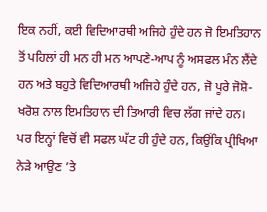ਇਕ ਨਹੀਂ, ਕਈ ਵਿਦਿਆਰਥੀ ਅਜਿਹੇ ਹੁੰਦੇ ਹਨ ਜੋ ਇਮਤਿਹਾਨ ਤੋਂ ਪਹਿਲਾਂ ਹੀ ਮਨ ਹੀ ਮਨ ਆਪਣੇ-ਆਪ ਨੂੰ ਅਸਫਲ ਮੰਨ ਲੈਂਦੇ ਹਨ ਅਤੇ ਬਹੁਤੇ ਵਿਦਿਆਰਥੀ ਅਜਿਹੇ ਹੁੰਦੇ ਹਨ, ਜੋ ਪੂਰੇ ਜੋਸ਼ੋ-ਖਰੋਸ਼ ਨਾਲ ਇਮਤਿਹਾਨ ਦੀ ਤਿਆਰੀ ਵਿਚ ਲੱਗ ਜਾਂਦੇ ਹਨ। ਪਰ ਇਨ੍ਹਾਂ ਵਿਚੋਂ ਵੀ ਸਫਲ ਘੱਟ ਹੀ ਹੁੰਦੇ ਹਨ, ਕਿਉਂਕਿ ਪ੍ਰੀਖਿਆ ਨੇੜੇ ਆਉਣ ’ਤੇ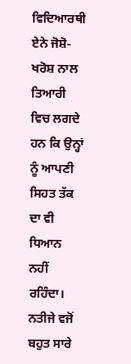ਵਿਦਿਆਰਥੀ ਏਨੇ ਜੋਸ਼ੋ-ਖਰੋਸ਼ ਨਾਲ ਤਿਆਰੀ ਵਿਚ ਲਗਦੇ ਹਨ ਕਿ ਉਨ੍ਹਾਂ ਨੂੰ ਆਪਣੀ ਸਿਹਤ ਤੱਕ ਦਾ ਵੀ ਧਿਆਨ ਨਹੀਂ ਰਹਿੰਦਾ। ਨਤੀਜੇ ਵਜੋਂ ਬਹੁਤ ਸਾਰੇ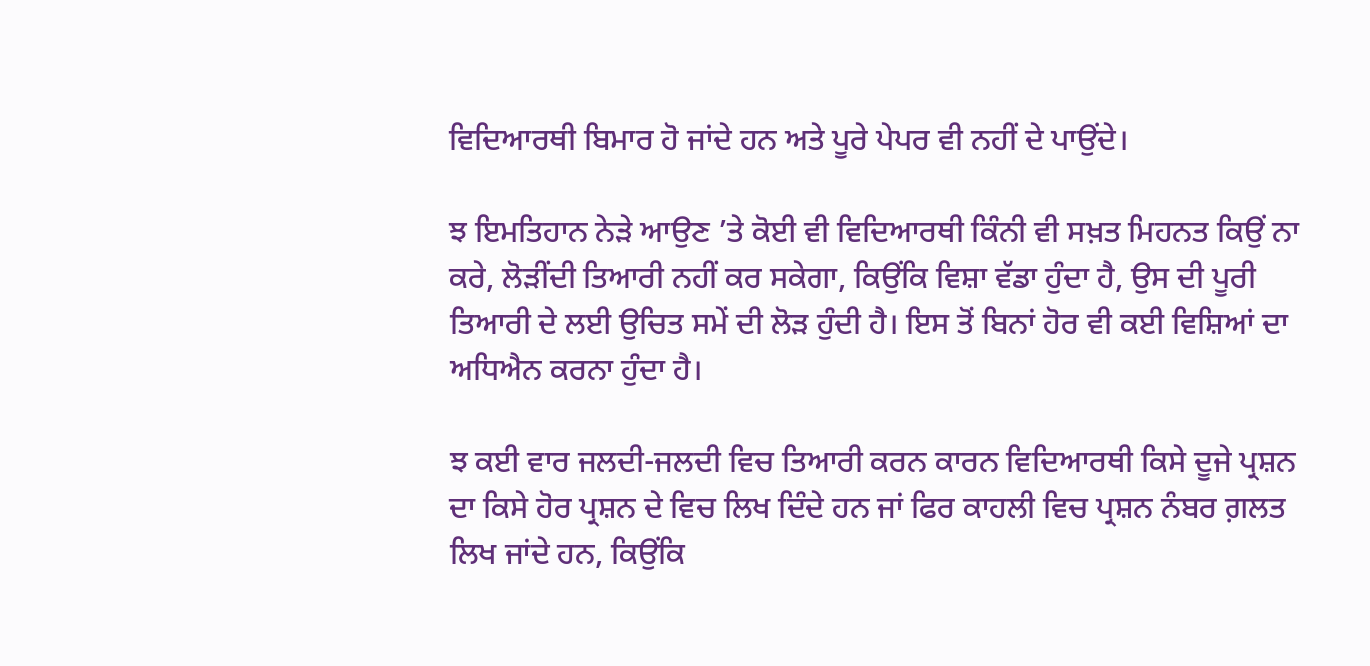ਵਿਦਿਆਰਥੀ ਬਿਮਾਰ ਹੋ ਜਾਂਦੇ ਹਨ ਅਤੇ ਪੂਰੇ ਪੇਪਰ ਵੀ ਨਹੀਂ ਦੇ ਪਾਉਂਦੇ।

ਝ ਇਮਤਿਹਾਨ ਨੇੜੇ ਆਉਣ ’ਤੇ ਕੋਈ ਵੀ ਵਿਦਿਆਰਥੀ ਕਿੰਨੀ ਵੀ ਸਖ਼ਤ ਮਿਹਨਤ ਕਿਉਂ ਨਾ ਕਰੇ, ਲੋੜੀਂਦੀ ਤਿਆਰੀ ਨਹੀਂ ਕਰ ਸਕੇਗਾ, ਕਿਉਂਕਿ ਵਿਸ਼ਾ ਵੱਡਾ ਹੁੰਦਾ ਹੈ, ਉਸ ਦੀ ਪੂਰੀ ਤਿਆਰੀ ਦੇ ਲਈ ਉਚਿਤ ਸਮੇਂ ਦੀ ਲੋੜ ਹੁੰਦੀ ਹੈ। ਇਸ ਤੋਂ ਬਿਨਾਂ ਹੋਰ ਵੀ ਕਈ ਵਿਸ਼ਿਆਂ ਦਾ ਅਧਿਐਨ ਕਰਨਾ ਹੁੰਦਾ ਹੈ।

ਝ ਕਈ ਵਾਰ ਜਲਦੀ-ਜਲਦੀ ਵਿਚ ਤਿਆਰੀ ਕਰਨ ਕਾਰਨ ਵਿਦਿਆਰਥੀ ਕਿਸੇ ਦੂਜੇ ਪ੍ਰਸ਼ਨ ਦਾ ਕਿਸੇ ਹੋਰ ਪ੍ਰਸ਼ਨ ਦੇ ਵਿਚ ਲਿਖ ਦਿੰਦੇ ਹਨ ਜਾਂ ਫਿਰ ਕਾਹਲੀ ਵਿਚ ਪ੍ਰਸ਼ਨ ਨੰਬਰ ਗ਼ਲਤ ਲਿਖ ਜਾਂਦੇ ਹਨ, ਕਿਉਂਕਿ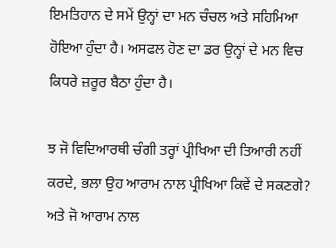ਇਮਤਿਹਾਨ ਦੇ ਸਮੇਂ ਉਨ੍ਹਾਂ ਦਾ ਮਨ ਚੰਚਲ ਅਤੇ ਸਹਿਮਿਆ ਹੋਇਆ ਹੁੰਦਾ ਹੈ। ਅਸਫਲ ਹੋਣ ਦਾ ਡਰ ਉਨ੍ਹਾਂ ਦੇ ਮਨ ਵਿਚ ਕਿਧਰੇ ਜ਼ਰੂਰ ਬੈਠਾ ਹੁੰਦਾ ਹੈ।

ਝ ਜੋ ਵਿਦਿਆਰਥੀ ਚੰਗੀ ਤਰ੍ਹਾਂ ਪ੍ਰੀਖਿਆ ਦੀ ਤਿਆਰੀ ਨਹੀਂ ਕਰਦੇ, ਭਲਾ ਉਹ ਆਰਾਮ ਨਾਲ ਪ੍ਰੀਖਿਆ ਕਿਵੇਂ ਦੇ ਸਕਣਗੇ? ਅਤੇ ਜੋ ਆਰਾਮ ਨਾਲ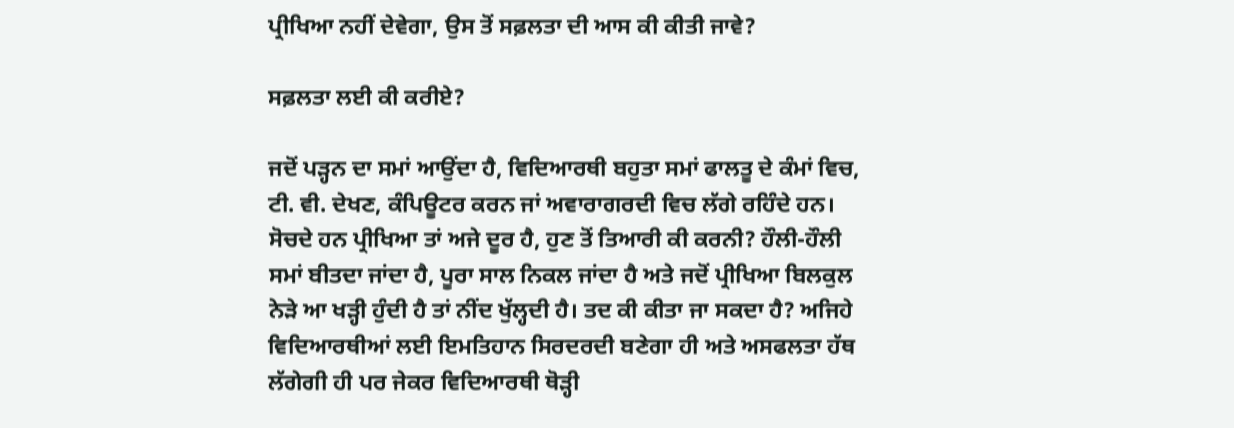ਪ੍ਰੀਖਿਆ ਨਹੀਂ ਦੇਵੇਗਾ, ਉਸ ਤੋਂ ਸਫ਼ਲਤਾ ਦੀ ਆਸ ਕੀ ਕੀਤੀ ਜਾਵੇ?

ਸਫ਼ਲਤਾ ਲਈ ਕੀ ਕਰੀਏ?

ਜਦੋਂ ਪੜ੍ਹਨ ਦਾ ਸਮਾਂ ਆਉਂਦਾ ਹੈ, ਵਿਦਿਆਰਥੀ ਬਹੁਤਾ ਸਮਾਂ ਫਾਲਤੂ ਦੇ ਕੰਮਾਂ ਵਿਚ, ਟੀ. ਵੀ. ਦੇਖਣ, ਕੰਪਿਊਟਰ ਕਰਨ ਜਾਂ ਅਵਾਰਾਗਰਦੀ ਵਿਚ ਲੱਗੇ ਰਹਿੰਦੇ ਹਨ। ਸੋਚਦੇ ਹਨ ਪ੍ਰੀਖਿਆ ਤਾਂ ਅਜੇ ਦੂਰ ਹੈ, ਹੁਣ ਤੋਂ ਤਿਆਰੀ ਕੀ ਕਰਨੀ? ਹੌਲੀ-ਹੌਲੀ ਸਮਾਂ ਬੀਤਦਾ ਜਾਂਦਾ ਹੈ, ਪੂਰਾ ਸਾਲ ਨਿਕਲ ਜਾਂਦਾ ਹੈ ਅਤੇ ਜਦੋਂ ਪ੍ਰੀਖਿਆ ਬਿਲਕੁਲ ਨੇੜੇ ਆ ਖੜ੍ਹੀ ਹੁੰਦੀ ਹੈ ਤਾਂ ਨੀਂਦ ਖੁੱਲ੍ਹਦੀ ਹੈ। ਤਦ ਕੀ ਕੀਤਾ ਜਾ ਸਕਦਾ ਹੈ? ਅਜਿਹੇ ਵਿਦਿਆਰਥੀਆਂ ਲਈ ਇਮਤਿਹਾਨ ਸਿਰਦਰਦੀ ਬਣੇਗਾ ਹੀ ਅਤੇ ਅਸਫਲਤਾ ਹੱਥ ਲੱਗੇਗੀ ਹੀ ਪਰ ਜੇਕਰ ਵਿਦਿਆਰਥੀ ਥੋੜ੍ਹੀ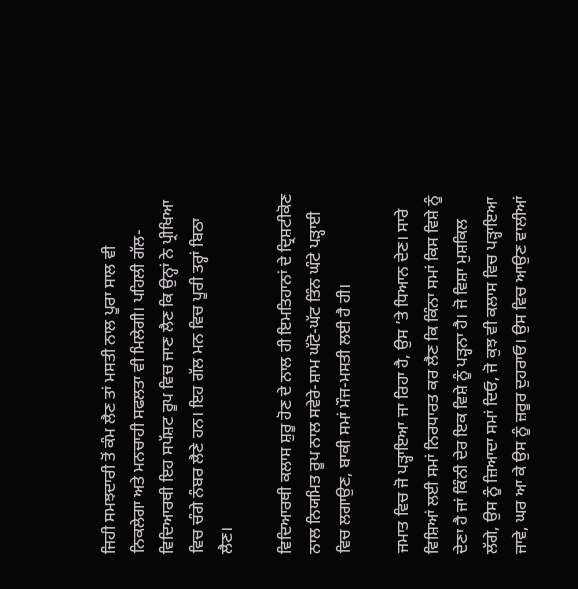ਜਿਹੀ ਸਮਝਦਾਰੀ ਤੋਂ ਕੰਮ ਲੈਣ ਤਾਂ ਮਸਤੀ ਨਾਲ ਪੂਰਾ ਸਾਲ ਵੀ ਨਿਕਲੇਗਾ ਅਤੇ ਮਨਚਾਹੀ ਸਫਲਤਾ ਵੀ ਮਿਲੇਗੀ। ਪਹਿਲੀ ਗੱਲ-ਵਿਦਿਆਰਥੀ ਇਹ ਸਪੱਸ਼ਟ ਰੂਪ ਵਿਚ ਜਾਣ ਲੈਣ ਕਿ ਉਨ੍ਹਾਂ ਨੇ ਪ੍ਰੀਖਿਆ ਵਿਚ ਚੰਗੇ ਨੰਬਰ ਲੈਣੇ ਹਨ। ਇਹ ਗੱਲ ਮਨ ਵਿਚ ਪੂਰੀ ਤਰ੍ਹਾਂ ਬਿਠਾ ਲੈਣ।

ਵਿਦਿਆਰਥੀ ਕਲਾਸ ਸ਼ੁਰੂ ਹੋਣ ਦੇ ਨਾਲ ਹੀ ਇਮਤਿਹਾਨਾਂ ਦੇ ਦ੍ਰਿਸ਼ਟੀਕੋਣ ਨਾਲ ਨਿਯਮਿਤ ਰੂਪ ਨਾਲ ਸਵੇਰੇ-ਸ਼ਾਮ ਘੱਟੋ-ਘੱਟ ਤਿੰਨ ਘੰਟੇ ਪੜ੍ਹਾਈ ਵਿਚ ਲਗਾਉਣ, ਬਾਕੀ ਸਮਾਂ ਮੌਜ-ਮਸਤੀ ਲਈ ਹੈ ਹੀ।

ਜਮਾਤ ਵਿਚ ਜੋ ਪੜ੍ਹਾਇਆ ਜਾ ਰਿਹਾ ਹੈ, ਉਸ ’ਤੇ ਧਿਆਨ ਦੇਣ। ਸਾਰੇ ਵਿਸ਼ਿਆਂ ਲਈ ਸਮਾਂ ਨਿਰਧਾਰਤ ਕਰ ਲੈਣ ਕਿ ਕਿੰਨਾ ਸਮਾਂ ਕਿਸ ਵਿਸ਼ੇ ਨੂੰ ਦੇਣਾ ਹੈ ਜਾਂ ਕਿੰਨੀ ਦੇਰ ਇਕ ਵਿਸ਼ੇ ਨੂੰ ਪੜ੍ਹਨਾ ਹੈ। ਜੋ ਵਿਸ਼ਾ ਮੁਸ਼ਕਿਲ ਲੱਗੇ, ਉਸ ਨੂੰ ਜ਼ਿਆਦਾ ਸਮਾਂ ਦਿਓ, ਜੋ ਕੁਝ ਵੀ ਕਲਾਸ ਵਿਚ ਪੜ੍ਹਾਇਆ ਜਾਵੇ, ਘਰ ਆ ਕੇ ਉਸ ਨੂੰ ਜ਼ਰੂਰ ਦੁਹਰਾਓ। ਉਸ ਵਿਚ ਆਉਣ ਵਾਲੀਆਂ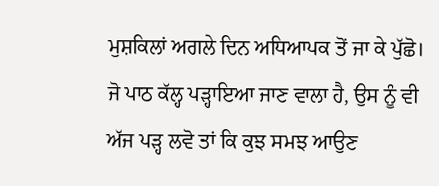ਮੁਸ਼ਕਿਲਾਂ ਅਗਲੇ ਦਿਨ ਅਧਿਆਪਕ ਤੋਂ ਜਾ ਕੇ ਪੁੱਛੋ। ਜੋ ਪਾਠ ਕੱਲ੍ਹ ਪੜ੍ਹਾਇਆ ਜਾਣ ਵਾਲਾ ਹੈ, ਉਸ ਨੂੰ ਵੀ ਅੱਜ ਪੜ੍ਹ ਲਵੋ ਤਾਂ ਕਿ ਕੁਝ ਸਮਝ ਆਉਣ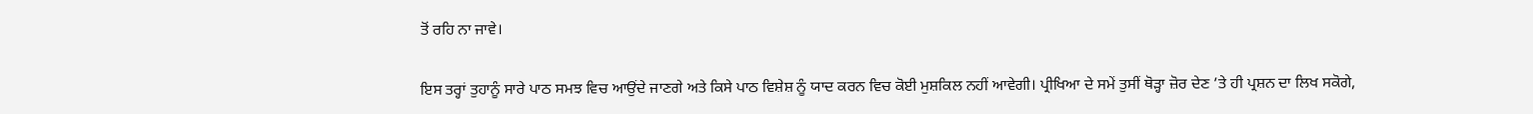ਤੋਂ ਰਹਿ ਨਾ ਜਾਵੇ।

ਇਸ ਤਰ੍ਹਾਂ ਤੁਹਾਨੂੰ ਸਾਰੇ ਪਾਠ ਸਮਝ ਵਿਚ ਆਉਂਦੇ ਜਾਣਗੇ ਅਤੇ ਕਿਸੇ ਪਾਠ ਵਿਸ਼ੇਸ਼ ਨੂੰ ਯਾਦ ਕਰਨ ਵਿਚ ਕੋਈ ਮੁਸ਼ਕਿਲ ਨਹੀਂ ਆਵੇਗੀ। ਪ੍ਰੀਖਿਆ ਦੇ ਸਮੇਂ ਤੁਸੀਂ ਥੋੜ੍ਹਾ ਜ਼ੋਰ ਦੇਣ ’ਤੇ ਹੀ ਪ੍ਰਸ਼ਨ ਦਾ ਲਿਖ ਸਕੋਗੇ,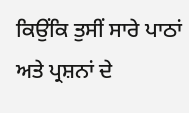ਕਿਉਂਕਿ ਤੁਸੀਂ ਸਾਰੇ ਪਾਠਾਂ ਅਤੇ ਪ੍ਰਸ਼ਨਾਂ ਦੇ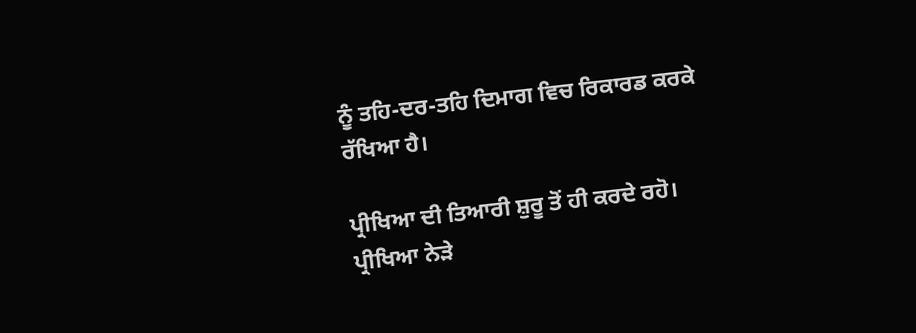ਨੂੰ ਤਹਿ-ਦਰ-ਤਹਿ ਦਿਮਾਗ ਵਿਚ ਰਿਕਾਰਡ ਕਰਕੇ ਰੱਖਿਆ ਹੈ।

ਪ੍ਰੀਖਿਆ ਦੀ ਤਿਆਰੀ ਸ਼ੁਰੂ ਤੋਂ ਹੀ ਕਰਦੇ ਰਹੋ। ਪ੍ਰੀਖਿਆ ਨੇੜੇ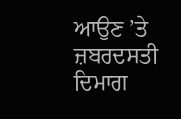ਆਉਣ ’ਤੇ ਜ਼ਬਰਦਸਤੀ ਦਿਮਾਗ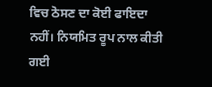ਵਿਚ ਠੋਸਣ ਦਾ ਕੋਈ ਫਾਇਦਾ ਨਹੀਂ। ਨਿਯਮਿਤ ਰੂਪ ਨਾਲ ਕੀਤੀ ਗਈ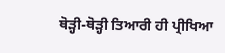ਥੋੜ੍ਹੀ-ਥੋੜ੍ਹੀ ਤਿਆਰੀ ਹੀ ਪ੍ਰੀਖਿਆ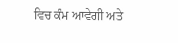ਵਿਚ ਕੰਮ ਆਵੇਗੀ ਅਤੇ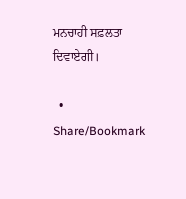ਮਨਚਾਹੀ ਸਫ਼ਲਤਾ ਦਿਵਾਏਗੀ।

  • Share/Bookmark